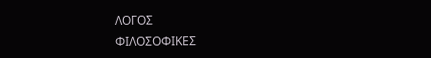ΛΟΓΟΣ
ΦΙΛΟΣΟΦΙΚΕΣ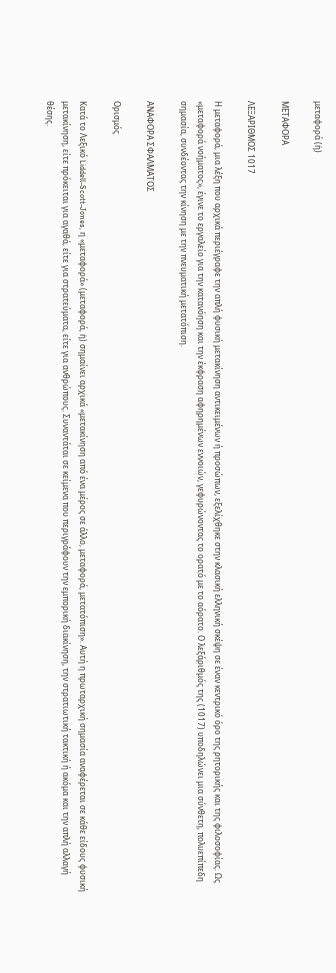μεταφορά (ἡ)

ΜΕΤΑΦΟΡΑ

ΛΕΞΑΡΙΘΜΟΣ 1017

Η μεταφορά, μια λέξη που αρχικά περιέγραφε την απλή φυσική μετακίνηση αντικειμένων ή προσώπων, εξελίχθηκε στην κλασική ελληνική σκέψη σε έναν κεντρικό όρο της ρητορικής και της φιλοσοφίας. Ως «μεταφορά νοήματος», έγινε το εργαλείο για την κατανόηση και την έκφραση αφηρημένων εννοιών, γεφυρώνοντας το ορατό με το αόρατο. Ο λεξάριθμός της (1017) υποδηλώνει μια σύνθετη, πολυεπίπεδη σημασία, συνδέοντας την κίνηση με την πνευματική μετατόπιση.

ΑΝΑΦΟΡΑ ΣΦΑΛΜΑΤΟΣ

Ορισμός

Κατά το Λεξικό Liddell-Scott-Jones, η «μεταφορά» (μεταφορά, ἡ) σημαίνει αρχικά «μετακίνηση από ένα μέρος σε άλλο, μεταφορά, μετατόπιση». Αυτή η πρωταρχική σημασία αναφέρεται σε κάθε είδους φυσική μετακίνηση, είτε πρόκειται για αγαθά, είτε για στρατεύματα, είτε για ανθρώπους. Συναντάται σε κείμενα που περιγράφουν την εμπορική διακίνηση, την στρατιωτική τακτική ή ακόμα και την απλή αλλαγή θέσης.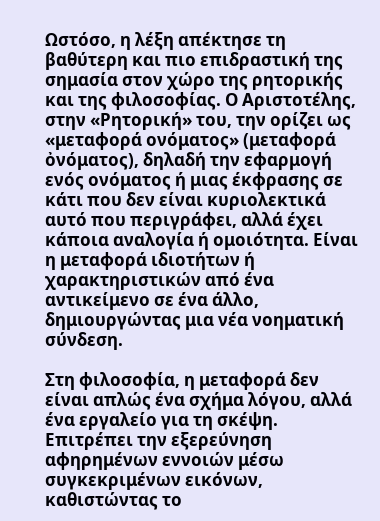Ωστόσο, η λέξη απέκτησε τη βαθύτερη και πιο επιδραστική της σημασία στον χώρο της ρητορικής και της φιλοσοφίας. Ο Αριστοτέλης, στην «Ρητορική» του, την ορίζει ως «μεταφορά ονόματος» (μεταφορά ὀνόματος), δηλαδή την εφαρμογή ενός ονόματος ή μιας έκφρασης σε κάτι που δεν είναι κυριολεκτικά αυτό που περιγράφει, αλλά έχει κάποια αναλογία ή ομοιότητα. Είναι η μεταφορά ιδιοτήτων ή χαρακτηριστικών από ένα αντικείμενο σε ένα άλλο, δημιουργώντας μια νέα νοηματική σύνδεση.

Στη φιλοσοφία, η μεταφορά δεν είναι απλώς ένα σχήμα λόγου, αλλά ένα εργαλείο για τη σκέψη. Επιτρέπει την εξερεύνηση αφηρημένων εννοιών μέσω συγκεκριμένων εικόνων, καθιστώντας το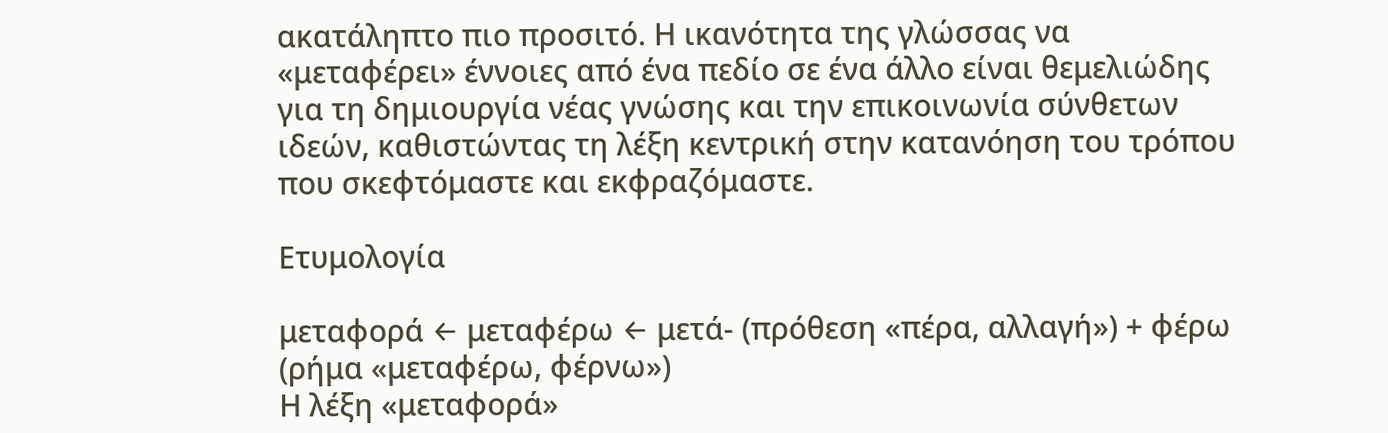ακατάληπτο πιο προσιτό. Η ικανότητα της γλώσσας να «μεταφέρει» έννοιες από ένα πεδίο σε ένα άλλο είναι θεμελιώδης για τη δημιουργία νέας γνώσης και την επικοινωνία σύνθετων ιδεών, καθιστώντας τη λέξη κεντρική στην κατανόηση του τρόπου που σκεφτόμαστε και εκφραζόμαστε.

Ετυμολογία

μεταφορά ← μεταφέρω ← μετά- (πρόθεση «πέρα, αλλαγή») + φέρω (ρήμα «μεταφέρω, φέρνω»)
Η λέξη «μεταφορά»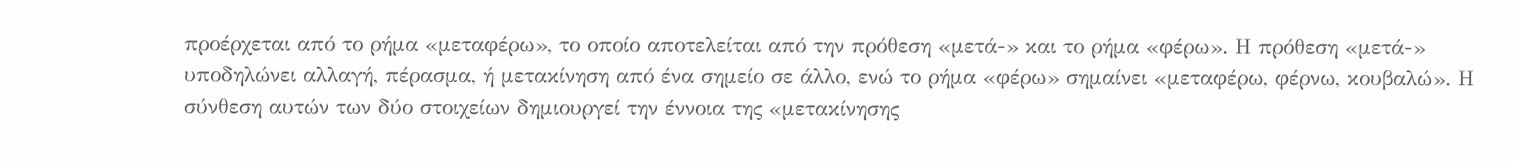προέρχεται από το ρήμα «μεταφέρω», το οποίο αποτελείται από την πρόθεση «μετά-» και το ρήμα «φέρω». Η πρόθεση «μετά-» υποδηλώνει αλλαγή, πέρασμα, ή μετακίνηση από ένα σημείο σε άλλο, ενώ το ρήμα «φέρω» σημαίνει «μεταφέρω, φέρνω, κουβαλώ». Η σύνθεση αυτών των δύο στοιχείων δημιουργεί την έννοια της «μετακίνησης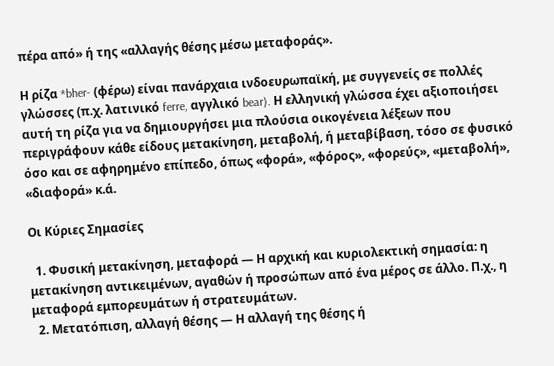πέρα από» ή της «αλλαγής θέσης μέσω μεταφοράς».

Η ρίζα *bher- (φέρω) είναι πανάρχαια ινδοευρωπαϊκή, με συγγενείς σε πολλές γλώσσες (π.χ. λατινικό ferre, αγγλικό bear). Η ελληνική γλώσσα έχει αξιοποιήσει αυτή τη ρίζα για να δημιουργήσει μια πλούσια οικογένεια λέξεων που περιγράφουν κάθε είδους μετακίνηση, μεταβολή, ή μεταβίβαση, τόσο σε φυσικό όσο και σε αφηρημένο επίπεδο, όπως «φορά», «φόρος», «φορεύς», «μεταβολή», «διαφορά» κ.ά.

Οι Κύριες Σημασίες

  1. Φυσική μετακίνηση, μεταφορά — Η αρχική και κυριολεκτική σημασία: η μετακίνηση αντικειμένων, αγαθών ή προσώπων από ένα μέρος σε άλλο. Π.χ., η μεταφορά εμπορευμάτων ή στρατευμάτων.
  2. Μετατόπιση, αλλαγή θέσης — Η αλλαγή της θέσης ή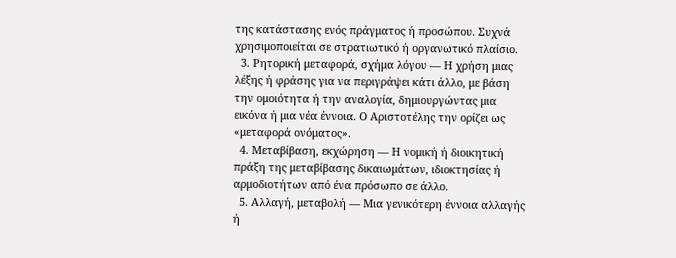της κατάστασης ενός πράγματος ή προσώπου. Συχνά χρησιμοποιείται σε στρατιωτικό ή οργανωτικό πλαίσιο.
  3. Ρητορική μεταφορά, σχήμα λόγου — Η χρήση μιας λέξης ή φράσης για να περιγράψει κάτι άλλο, με βάση την ομοιότητα ή την αναλογία, δημιουργώντας μια εικόνα ή μια νέα έννοια. Ο Αριστοτέλης την ορίζει ως «μεταφορά ονόματος».
  4. Μεταβίβαση, εκχώρηση — Η νομική ή διοικητική πράξη της μεταβίβασης δικαιωμάτων, ιδιοκτησίας ή αρμοδιοτήτων από ένα πρόσωπο σε άλλο.
  5. Αλλαγή, μεταβολή — Μια γενικότερη έννοια αλλαγής ή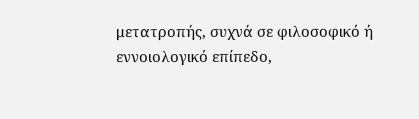μετατροπής, συχνά σε φιλοσοφικό ή εννοιολογικό επίπεδο,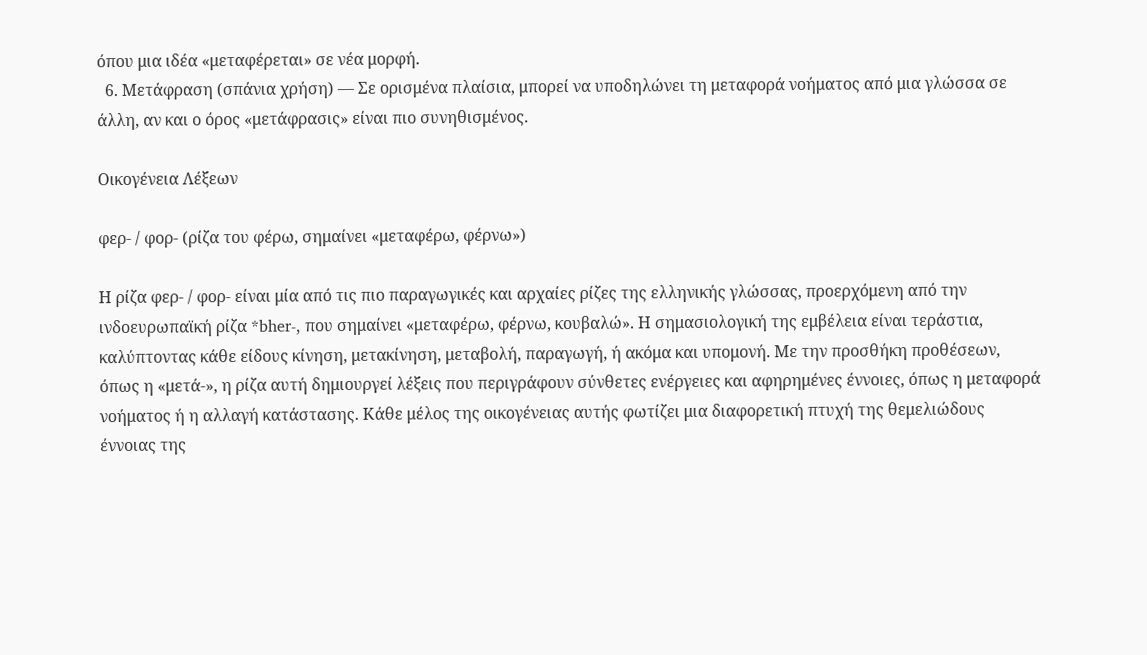όπου μια ιδέα «μεταφέρεται» σε νέα μορφή.
  6. Μετάφραση (σπάνια χρήση) — Σε ορισμένα πλαίσια, μπορεί να υποδηλώνει τη μεταφορά νοήματος από μια γλώσσα σε άλλη, αν και ο όρος «μετάφρασις» είναι πιο συνηθισμένος.

Οικογένεια Λέξεων

φερ- / φορ- (ρίζα του φέρω, σημαίνει «μεταφέρω, φέρνω»)

Η ρίζα φερ- / φορ- είναι μία από τις πιο παραγωγικές και αρχαίες ρίζες της ελληνικής γλώσσας, προερχόμενη από την ινδοευρωπαϊκή ρίζα *bher-, που σημαίνει «μεταφέρω, φέρνω, κουβαλώ». Η σημασιολογική της εμβέλεια είναι τεράστια, καλύπτοντας κάθε είδους κίνηση, μετακίνηση, μεταβολή, παραγωγή, ή ακόμα και υπομονή. Με την προσθήκη προθέσεων, όπως η «μετά-», η ρίζα αυτή δημιουργεί λέξεις που περιγράφουν σύνθετες ενέργειες και αφηρημένες έννοιες, όπως η μεταφορά νοήματος ή η αλλαγή κατάστασης. Κάθε μέλος της οικογένειας αυτής φωτίζει μια διαφορετική πτυχή της θεμελιώδους έννοιας της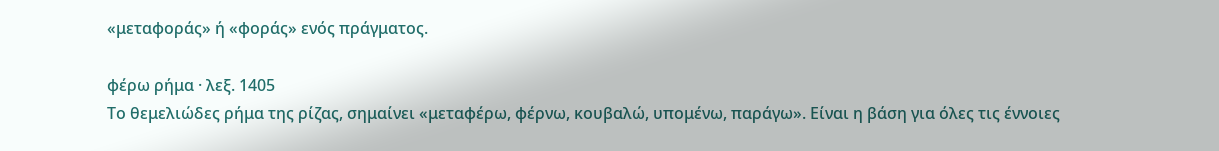«μεταφοράς» ή «φοράς» ενός πράγματος.

φέρω ρήμα · λεξ. 1405
Το θεμελιώδες ρήμα της ρίζας, σημαίνει «μεταφέρω, φέρνω, κουβαλώ, υπομένω, παράγω». Είναι η βάση για όλες τις έννοιες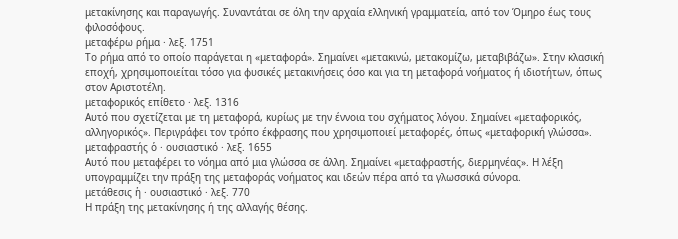μετακίνησης και παραγωγής. Συναντάται σε όλη την αρχαία ελληνική γραμματεία, από τον Όμηρο έως τους φιλοσόφους.
μεταφέρω ρήμα · λεξ. 1751
Το ρήμα από το οποίο παράγεται η «μεταφορά». Σημαίνει «μετακινώ, μετακομίζω, μεταβιβάζω». Στην κλασική εποχή, χρησιμοποιείται τόσο για φυσικές μετακινήσεις όσο και για τη μεταφορά νοήματος ή ιδιοτήτων, όπως στον Αριστοτέλη.
μεταφορικός επίθετο · λεξ. 1316
Αυτό που σχετίζεται με τη μεταφορά, κυρίως με την έννοια του σχήματος λόγου. Σημαίνει «μεταφορικός, αλληγορικός». Περιγράφει τον τρόπο έκφρασης που χρησιμοποιεί μεταφορές, όπως «μεταφορική γλώσσα».
μεταφραστής ὁ · ουσιαστικό · λεξ. 1655
Αυτό που μεταφέρει το νόημα από μια γλώσσα σε άλλη. Σημαίνει «μεταφραστής, διερμηνέας». Η λέξη υπογραμμίζει την πράξη της μεταφοράς νοήματος και ιδεών πέρα από τα γλωσσικά σύνορα.
μετάθεσις ἡ · ουσιαστικό · λεξ. 770
Η πράξη της μετακίνησης ή της αλλαγής θέσης.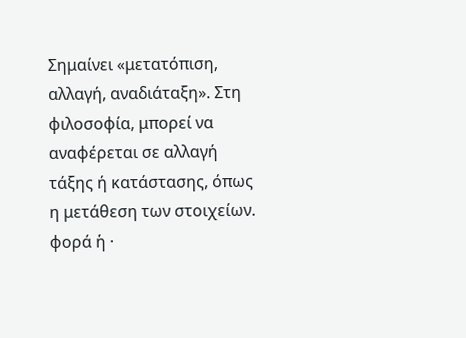Σημαίνει «μετατόπιση, αλλαγή, αναδιάταξη». Στη φιλοσοφία, μπορεί να αναφέρεται σε αλλαγή τάξης ή κατάστασης, όπως η μετάθεση των στοιχείων.
φορά ἡ ·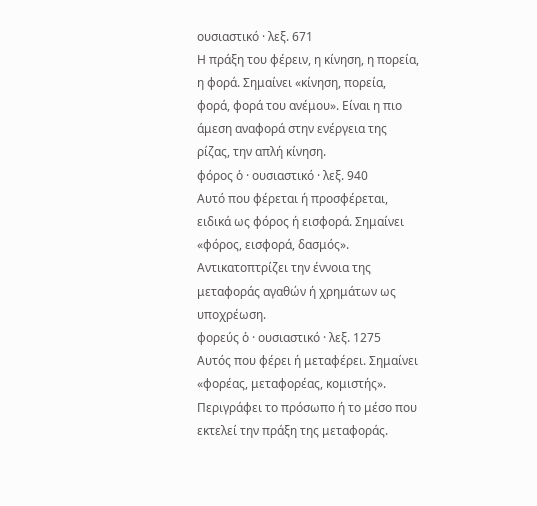ουσιαστικό · λεξ. 671
Η πράξη του φέρειν, η κίνηση, η πορεία, η φορά. Σημαίνει «κίνηση, πορεία, φορά, φορά του ανέμου». Είναι η πιο άμεση αναφορά στην ενέργεια της ρίζας, την απλή κίνηση.
φόρος ὁ · ουσιαστικό · λεξ. 940
Αυτό που φέρεται ή προσφέρεται, ειδικά ως φόρος ή εισφορά. Σημαίνει «φόρος, εισφορά, δασμός». Αντικατοπτρίζει την έννοια της μεταφοράς αγαθών ή χρημάτων ως υποχρέωση.
φορεύς ὁ · ουσιαστικό · λεξ. 1275
Αυτός που φέρει ή μεταφέρει. Σημαίνει «φορέας, μεταφορέας, κομιστής». Περιγράφει το πρόσωπο ή το μέσο που εκτελεί την πράξη της μεταφοράς.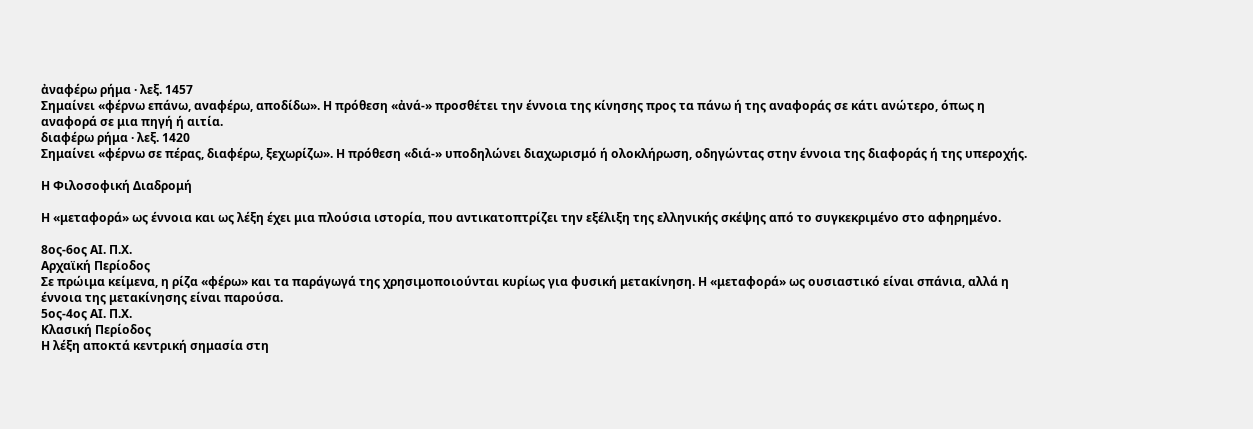ἀναφέρω ρήμα · λεξ. 1457
Σημαίνει «φέρνω επάνω, αναφέρω, αποδίδω». Η πρόθεση «ἀνά-» προσθέτει την έννοια της κίνησης προς τα πάνω ή της αναφοράς σε κάτι ανώτερο, όπως η αναφορά σε μια πηγή ή αιτία.
διαφέρω ρήμα · λεξ. 1420
Σημαίνει «φέρνω σε πέρας, διαφέρω, ξεχωρίζω». Η πρόθεση «διά-» υποδηλώνει διαχωρισμό ή ολοκλήρωση, οδηγώντας στην έννοια της διαφοράς ή της υπεροχής.

Η Φιλοσοφική Διαδρομή

Η «μεταφορά» ως έννοια και ως λέξη έχει μια πλούσια ιστορία, που αντικατοπτρίζει την εξέλιξη της ελληνικής σκέψης από το συγκεκριμένο στο αφηρημένο.

8ος-6ος ΑΙ. Π.Χ.
Αρχαϊκή Περίοδος
Σε πρώιμα κείμενα, η ρίζα «φέρω» και τα παράγωγά της χρησιμοποιούνται κυρίως για φυσική μετακίνηση. Η «μεταφορά» ως ουσιαστικό είναι σπάνια, αλλά η έννοια της μετακίνησης είναι παρούσα.
5ος-4ος ΑΙ. Π.Χ.
Κλασική Περίοδος
Η λέξη αποκτά κεντρική σημασία στη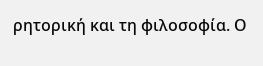ρητορική και τη φιλοσοφία. Ο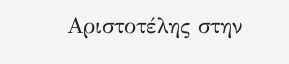Αριστοτέλης στην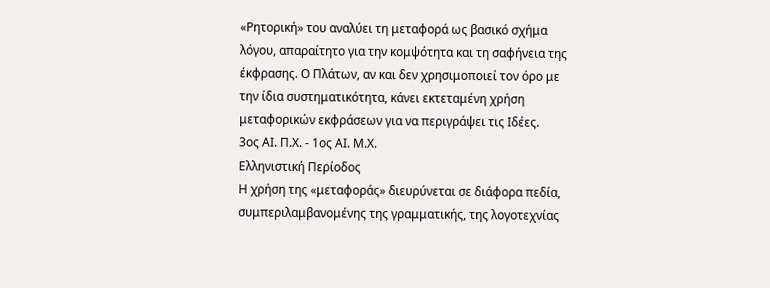«Ρητορική» του αναλύει τη μεταφορά ως βασικό σχήμα λόγου, απαραίτητο για την κομψότητα και τη σαφήνεια της έκφρασης. Ο Πλάτων, αν και δεν χρησιμοποιεί τον όρο με την ίδια συστηματικότητα, κάνει εκτεταμένη χρήση μεταφορικών εκφράσεων για να περιγράψει τις Ιδέες.
3ος ΑΙ. Π.Χ. - 1ος ΑΙ. Μ.Χ.
Ελληνιστική Περίοδος
Η χρήση της «μεταφοράς» διευρύνεται σε διάφορα πεδία, συμπεριλαμβανομένης της γραμματικής, της λογοτεχνίας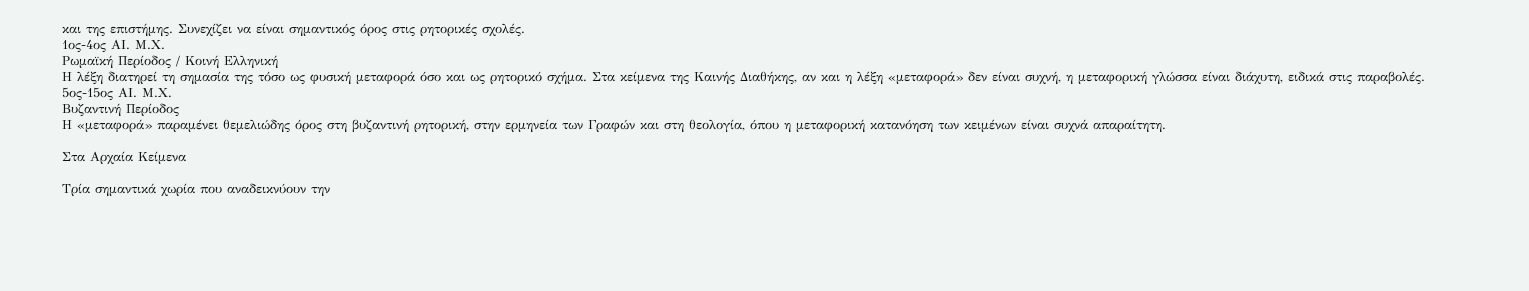και της επιστήμης. Συνεχίζει να είναι σημαντικός όρος στις ρητορικές σχολές.
1ος-4ος ΑΙ. Μ.Χ.
Ρωμαϊκή Περίοδος / Κοινή Ελληνική
Η λέξη διατηρεί τη σημασία της τόσο ως φυσική μεταφορά όσο και ως ρητορικό σχήμα. Στα κείμενα της Καινής Διαθήκης, αν και η λέξη «μεταφορά» δεν είναι συχνή, η μεταφορική γλώσσα είναι διάχυτη, ειδικά στις παραβολές.
5ος-15ος ΑΙ. Μ.Χ.
Βυζαντινή Περίοδος
Η «μεταφορά» παραμένει θεμελιώδης όρος στη βυζαντινή ρητορική, στην ερμηνεία των Γραφών και στη θεολογία, όπου η μεταφορική κατανόηση των κειμένων είναι συχνά απαραίτητη.

Στα Αρχαία Κείμενα

Τρία σημαντικά χωρία που αναδεικνύουν την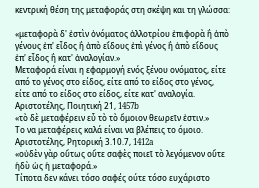κεντρική θέση της μεταφοράς στη σκέψη και τη γλώσσα:

«μεταφορὰ δ' ἐστὶν ὀνόματος ἀλλοτρίου ἐπιφορὰ ἢ ἀπὸ γένους ἐπ' εἶδος ἢ ἀπὸ εἴδους ἐπὶ γένος ἢ ἀπὸ εἴδους ἐπ' εἶδος ἢ κατ' ἀναλογίαν.»
Μεταφορά είναι η εφαρμογή ενός ξένου ονόματος, είτε από το γένος στο είδος, είτε από το είδος στο γένος, είτε από το είδος στο είδος, είτε κατ' αναλογία.
Αριστοτέλης, Ποιητική 21, 1457b
«τὸ δὲ μεταφέρειν εὖ τὸ τὸ ὅμοιον θεωρεῖν ἐστιν.»
Το να μεταφέρεις καλά είναι να βλέπεις το όμοιο.
Αριστοτέλης, Ρητορική 3.10.7, 1412a
«οὐδὲν γὰρ οὕτως οὔτε σαφὲς ποιεῖ τὸ λεγόμενον οὔτε ἡδὺ ὡς ἡ μεταφορά.»
Τίποτα δεν κάνει τόσο σαφές ούτε τόσο ευχάριστο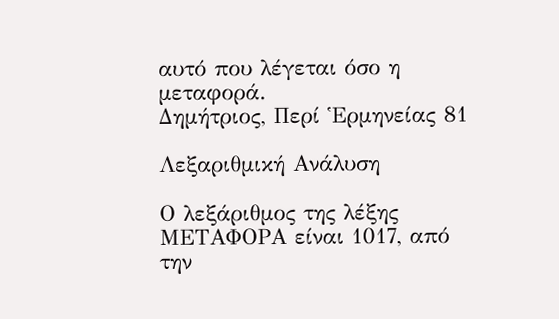αυτό που λέγεται όσο η μεταφορά.
Δημήτριος, Περί Ἑρμηνείας 81

Λεξαριθμική Ανάλυση

Ο λεξάριθμος της λέξης ΜΕΤΑΦΟΡΑ είναι 1017, από την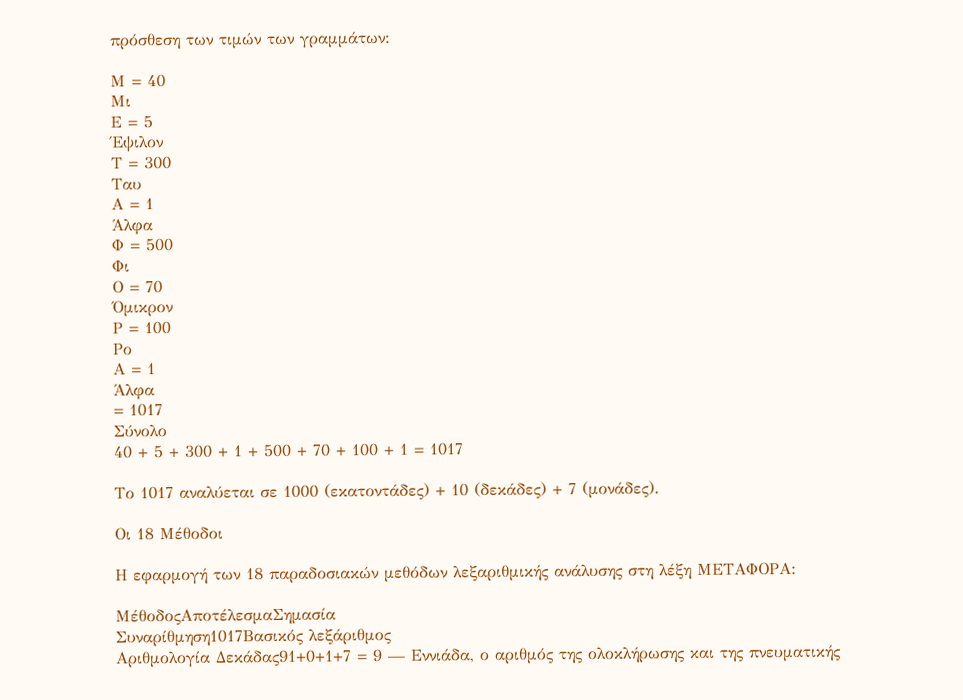πρόσθεση των τιμών των γραμμάτων:

Μ = 40
Μι
Ε = 5
Έψιλον
Τ = 300
Ταυ
Α = 1
Άλφα
Φ = 500
Φι
Ο = 70
Όμικρον
Ρ = 100
Ρο
Α = 1
Άλφα
= 1017
Σύνολο
40 + 5 + 300 + 1 + 500 + 70 + 100 + 1 = 1017

Το 1017 αναλύεται σε 1000 (εκατοντάδες) + 10 (δεκάδες) + 7 (μονάδες).

Οι 18 Μέθοδοι

Η εφαρμογή των 18 παραδοσιακών μεθόδων λεξαριθμικής ανάλυσης στη λέξη ΜΕΤΑΦΟΡΑ:

ΜέθοδοςΑποτέλεσμαΣημασία
Συναρίθμηση1017Βασικός λεξάριθμος
Αριθμολογία Δεκάδας91+0+1+7 = 9 — Εννιάδα, ο αριθμός της ολοκλήρωσης και της πνευματικής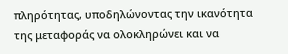πληρότητας, υποδηλώνοντας την ικανότητα της μεταφοράς να ολοκληρώνει και να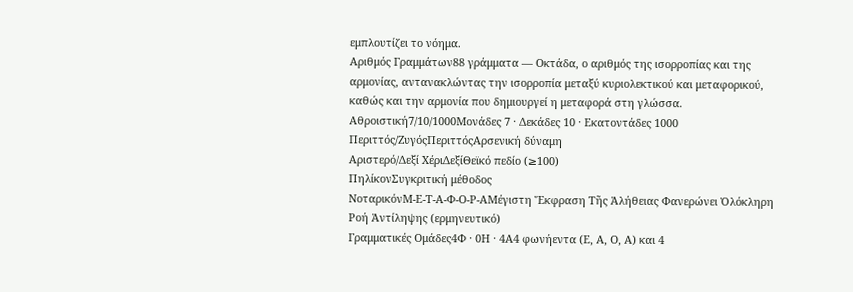εμπλουτίζει το νόημα.
Αριθμός Γραμμάτων88 γράμματα — Οκτάδα, ο αριθμός της ισορροπίας και της αρμονίας, αντανακλώντας την ισορροπία μεταξύ κυριολεκτικού και μεταφορικού, καθώς και την αρμονία που δημιουργεί η μεταφορά στη γλώσσα.
Αθροιστική7/10/1000Μονάδες 7 · Δεκάδες 10 · Εκατοντάδες 1000
Περιττός/ΖυγόςΠεριττόςΑρσενική δύναμη
Αριστερό/Δεξί ΧέριΔεξίΘεϊκό πεδίο (≥100)
ΠηλίκονΣυγκριτική μέθοδος
ΝοταρικόνΜ-Ε-Τ-Α-Φ-Ο-Ρ-ΑΜέγιστη Ἔκφραση Τῆς Ἀλήθειας Φανερώνει Ὁλόκληρη Ροή Ἀντίληψης (ερμηνευτικό)
Γραμματικές Ομάδες4Φ · 0Η · 4Α4 φωνήεντα (Ε, Α, Ο, Α) και 4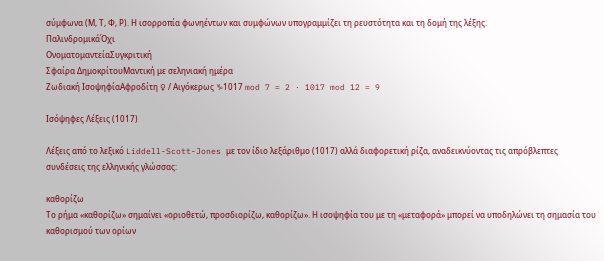σύμφωνα (Μ, Τ, Φ, Ρ). Η ισορροπία φωνηέντων και συμφώνων υπογραμμίζει τη ρευστότητα και τη δομή της λέξης.
ΠαλινδρομικάΌχι
ΟνοματομαντείαΣυγκριτική
Σφαίρα ΔημοκρίτουΜαντική με σεληνιακή ημέρα
Ζωδιακή ΙσοψηφίαΑφροδίτη ♀ / Αιγόκερως ♑1017 mod 7 = 2 · 1017 mod 12 = 9

Ισόψηφες Λέξεις (1017)

Λέξεις από το λεξικό Liddell-Scott-Jones με τον ίδιο λεξάριθμο (1017) αλλά διαφορετική ρίζα, αναδεικνύοντας τις απρόβλεπτες συνδέσεις της ελληνικής γλώσσας:

καθορίζω
Το ρήμα «καθορίζω» σημαίνει «οριοθετώ, προσδιορίζω, καθορίζω». Η ισοψηφία του με τη «μεταφορά» μπορεί να υποδηλώνει τη σημασία του καθορισμού των ορίων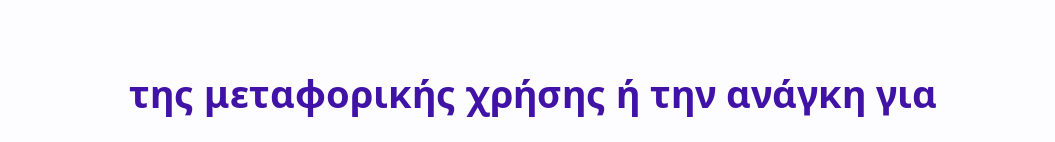της μεταφορικής χρήσης ή την ανάγκη για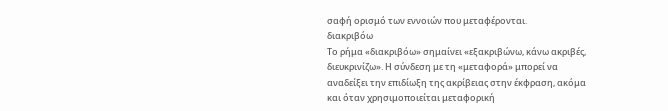σαφή ορισμό των εννοιών που μεταφέρονται.
διακριβόω
Το ρήμα «διακριβόω» σημαίνει «εξακριβώνω, κάνω ακριβές, διευκρινίζω». Η σύνδεση με τη «μεταφορά» μπορεί να αναδείξει την επιδίωξη της ακρίβειας στην έκφραση, ακόμα και όταν χρησιμοποιείται μεταφορική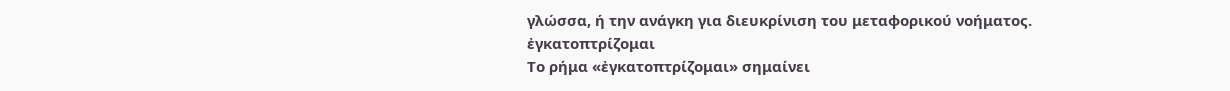γλώσσα, ή την ανάγκη για διευκρίνιση του μεταφορικού νοήματος.
ἐγκατοπτρίζομαι
Το ρήμα «ἐγκατοπτρίζομαι» σημαίνει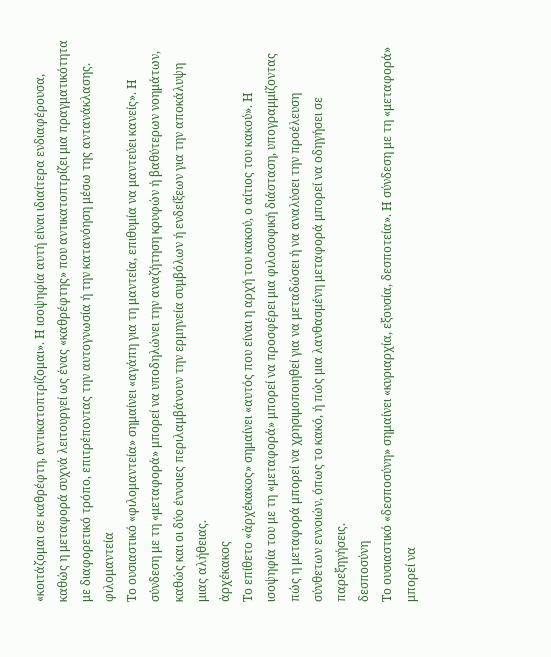«κοιτάζομαι σε καθρέφτη, αντικατοπτρίζομαι». Η ισοψηφία αυτή είναι ιδιαίτερα ενδιαφέρουσα, καθώς η μεταφορά συχνά λειτουργεί ως ένας «καθρέφτης» που αντικατοπτρίζει μια πραγματικότητα με διαφορετικό τρόπο, επιτρέποντας την αυτογνωσία ή την κατανόηση μέσω της αντανάκλασης.
φιλομαντεία
Το ουσιαστικό «φιλομαντεία» σημαίνει «αγάπη για τη μαντεία, επιθυμία να μαντεύει κανείς». Η σύνδεση με τη «μεταφορά» μπορεί να υποδηλώνει την αναζήτηση κρυφών ή βαθύτερων νοημάτων, καθώς και οι δύο έννοιες περιλαμβάνουν την ερμηνεία συμβόλων ή ενδείξεων για την αποκάλυψη μιας αλήθειας.
ἀρχέκακος
Το επίθετο «ἀρχέκακος» σημαίνει «αυτός που είναι η αρχή του κακού, ο αίτιος του κακού». Η ισοψηφία του με τη «μεταφορά» μπορεί να προσφέρει μια φιλοσοφική διάσταση, υπογραμμίζοντας πώς η μεταφορά μπορεί να χρησιμοποιηθεί για να μεταδώσει ή να αναλύσει την προέλευση σύνθετων εννοιών, όπως το κακό, ή πώς μια λανθασμένη μεταφορά μπορεί να οδηγήσει σε παρεξηγήσεις.
δεσποσύνη
Το ουσιαστικό «δεσποσύνη» σημαίνει «κυριαρχία, εξουσία, δεσποτεία». Η σύνδεση με τη «μεταφορά» μπορεί να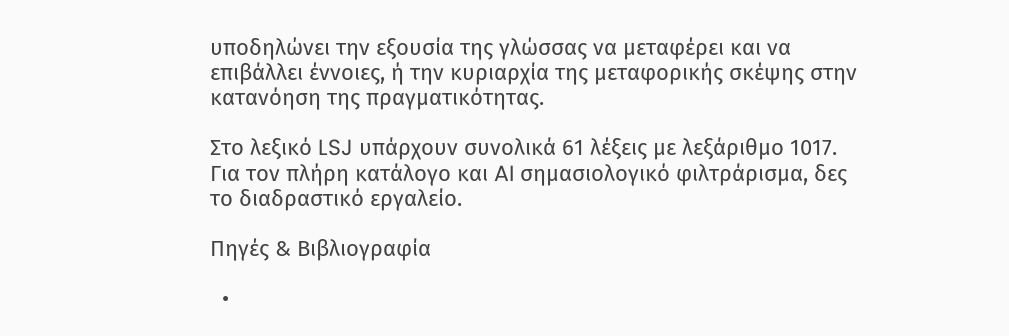υποδηλώνει την εξουσία της γλώσσας να μεταφέρει και να επιβάλλει έννοιες, ή την κυριαρχία της μεταφορικής σκέψης στην κατανόηση της πραγματικότητας.

Στο λεξικό LSJ υπάρχουν συνολικά 61 λέξεις με λεξάριθμο 1017. Για τον πλήρη κατάλογο και AI σημασιολογικό φιλτράρισμα, δες το διαδραστικό εργαλείο.

Πηγές & Βιβλιογραφία

  •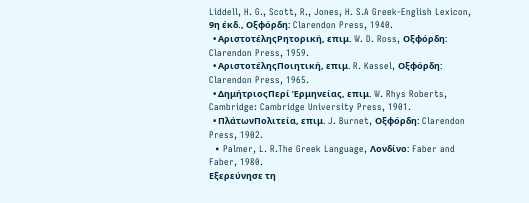Liddell, H. G., Scott, R., Jones, H. S.A Greek-English Lexicon, 9η έκδ., Οξφόρδη: Clarendon Press, 1940.
  • ΑριστοτέληςΡητορική, επιμ. W. D. Ross, Οξφόρδη: Clarendon Press, 1959.
  • ΑριστοτέληςΠοιητική, επιμ. R. Kassel, Οξφόρδη: Clarendon Press, 1965.
  • ΔημήτριοςΠερί Ἑρμηνείας, επιμ. W. Rhys Roberts, Cambridge: Cambridge University Press, 1901.
  • ΠλάτωνΠολιτεία, επιμ. J. Burnet, Οξφόρδη: Clarendon Press, 1902.
  • Palmer, L. R.The Greek Language, Λονδίνο: Faber and Faber, 1980.
Εξερεύνησε τη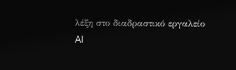λέξη στο διαδραστικό εργαλείο
AI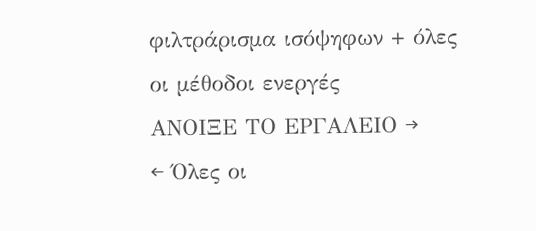φιλτράρισμα ισόψηφων + όλες οι μέθοδοι ενεργές
ΑΝΟΙΞΕ ΤΟ ΕΡΓΑΛΕΙΟ →
← Όλες οι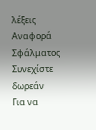λέξεις
Αναφορά Σφάλματος
Συνεχίστε δωρεάν
Για να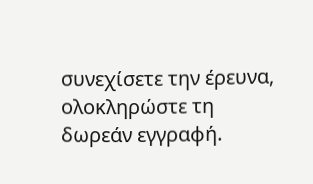συνεχίσετε την έρευνα, ολοκληρώστε τη δωρεάν εγγραφή.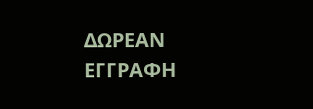ΔΩΡΕΑΝ ΕΓΓΡΑΦΗ